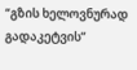“გზის ხელოვნურად გადაკეტვის”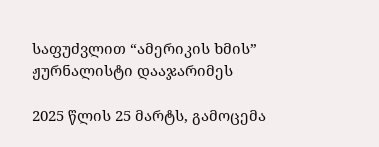საფუძვლით “ამერიკის ხმის” ჟურნალისტი დააჯარიმეს

2025 წლის 25 მარტს, გამოცემა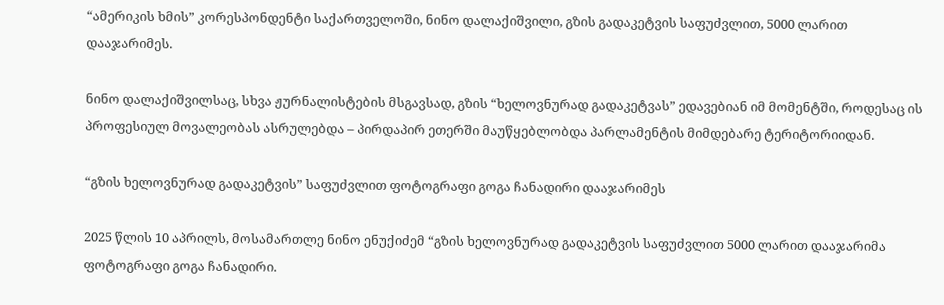“ამერიკის ხმის” კორესპონდენტი საქართველოში, ნინო დალაქიშვილი, გზის გადაკეტვის საფუძვლით, 5000 ლარით დააჯარიმეს.

ნინო დალაქიშვილსაც, სხვა ჟურნალისტების მსგავსად, გზის “ხელოვნურად გადაკეტვას” ედავებიან იმ მომენტში, როდესაც ის პროფესიულ მოვალეობას ასრულებდა – პირდაპირ ეთერში მაუწყებლობდა პარლამენტის მიმდებარე ტერიტორიიდან.

“გზის ხელოვნურად გადაკეტვის” საფუძვლით ფოტოგრაფი გოგა ჩანადირი დააჯარიმეს

2025 წლის 10 აპრილს, მოსამართლე ნინო ენუქიძემ “გზის ხელოვნურად გადაკეტვის საფუძვლით 5000 ლარით დააჯარიმა ფოტოგრაფი გოგა ჩანადირი.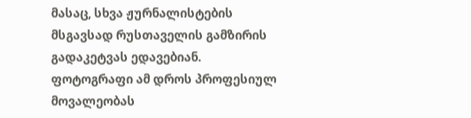მასაც, სხვა ჟურნალისტების მსგავსად რუსთაველის გამზირის გადაკეტვას ედავებიან. ფოტოგრაფი ამ დროს პროფესიულ მოვალეობას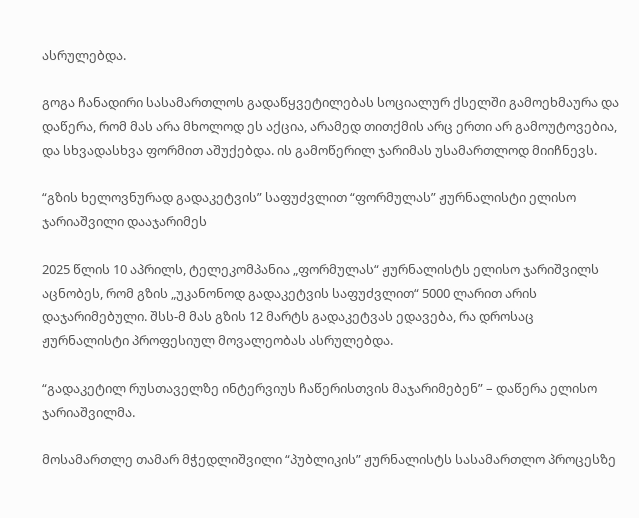ასრულებდა.

გოგა ჩანადირი სასამართლოს გადაწყვეტილებას სოციალურ ქსელში გამოეხმაურა და დაწერა, რომ მას არა მხოლოდ ეს აქცია, არამედ თითქმის არც ერთი არ გამოუტოვებია, და სხვადასხვა ფორმით აშუქებდა. ის გამოწერილ ჯარიმას უსამართლოდ მიიჩნევს.

“გზის ხელოვნურად გადაკეტვის” საფუძვლით “ფორმულას” ჟურნალისტი ელისო ჯარიაშვილი დააჯარიმეს

2025 წლის 10 აპრილს, ტელეკომპანია „ფორმულას“ ჟურნალისტს ელისო ჯარიშვილს აცნობეს, რომ გზის „უკანონოდ გადაკეტვის საფუძვლით“ 5000 ლარით არის დაჯარიმებული. შსს-მ მას გზის 12 მარტს გადაკეტვას ედავება, რა დროსაც ჟურნალისტი პროფესიულ მოვალეობას ასრულებდა.

“გადაკეტილ რუსთაველზე ინტერვიუს ჩაწერისთვის მაჯარიმებენ” – დაწერა ელისო ჯარიაშვილმა.

მოსამართლე თამარ მჭედლიშვილი “პუბლიკის” ჟურნალისტს სასამართლო პროცესზე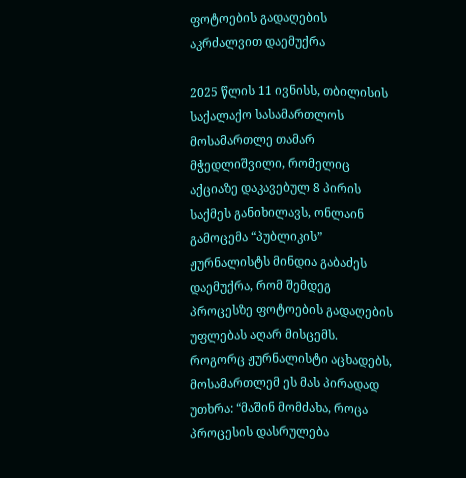ფოტოების გადაღების აკრძალვით დაემუქრა

2025 წლის 11 ივნისს, თბილისის საქალაქო სასამართლოს მოსამართლე თამარ მჭედლიშვილი, რომელიც აქციაზე დაკავებულ 8 პირის საქმეს განიხილავს, ონლაინ გამოცემა “პუბლიკის” ჟურნალისტს მინდია გაბაძეს დაემუქრა, რომ შემდეგ პროცესზე ფოტოების გადაღების უფლებას აღარ მისცემს. როგორც ჟურნალისტი აცხადებს, მოსამართლემ ეს მას პირადად უთხრა: “მაშინ მომძახა, როცა პროცესის დასრულება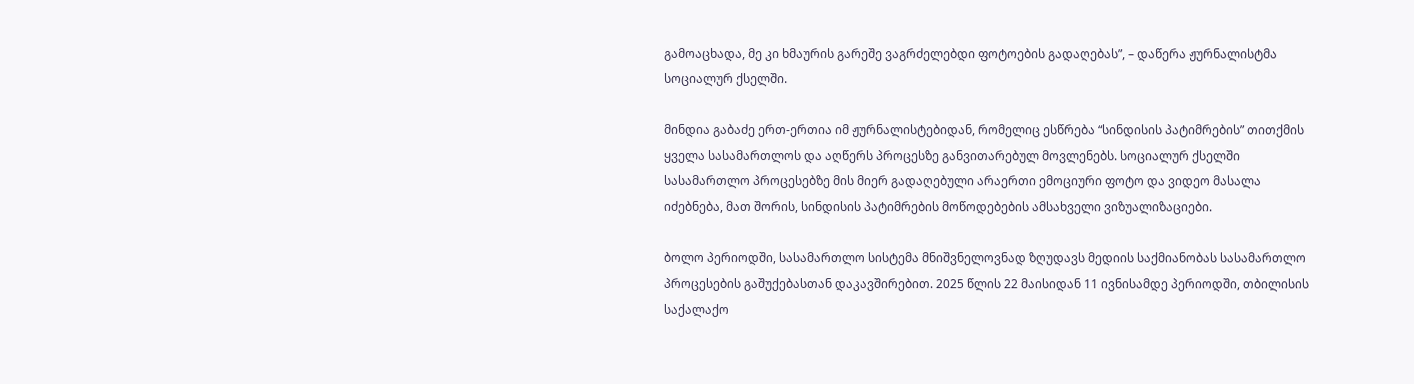გამოაცხადა, მე კი ხმაურის გარეშე ვაგრძელებდი ფოტოების გადაღებას”, – დაწერა ჟურნალისტმა სოციალურ ქსელში.

მინდია გაბაძე ერთ-ერთია იმ ჟურნალისტებიდან, რომელიც ესწრება “სინდისის პატიმრების” თითქმის ყველა სასამართლოს და აღწერს პროცესზე განვითარებულ მოვლენებს. სოციალურ ქსელში სასამართლო პროცესებზე მის მიერ გადაღებული არაერთი ემოციური ფოტო და ვიდეო მასალა იძებნება, მათ შორის, სინდისის პატიმრების მოწოდებების ამსახველი ვიზუალიზაციები.

ბოლო პერიოდში, სასამართლო სისტემა მნიშვნელოვნად ზღუდავს მედიის საქმიანობას სასამართლო პროცესების გაშუქებასთან დაკავშირებით. 2025 წლის 22 მაისიდან 11 ივნისამდე პერიოდში, თბილისის საქალაქო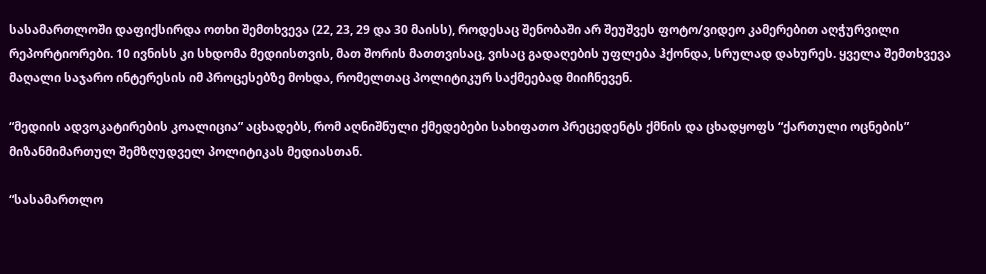სასამართლოში დაფიქსირდა ოთხი შემთხვევა (22, 23, 29 და 30 მაისს), როდესაც შენობაში არ შეუშვეს ფოტო/ვიდეო კამერებით აღჭურვილი რეპორტიორები. 10 ივნისს კი სხდომა მედიისთვის, მათ შორის მათთვისაც, ვისაც გადაღების უფლება ჰქონდა, სრულად დახურეს. ყველა შემთხვევა მაღალი საჯარო ინტერესის იმ პროცესებზე მოხდა, რომელთაც პოლიტიკურ საქმეებად მიიჩნევენ.

“მედიის ადვოკატირების კოალიცია” აცხადებს, რომ აღნიშნული ქმედებები სახიფათო პრეცედენტს ქმნის და ცხადყოფს “ქართული ოცნების” მიზანმიმართულ შემზღუდველ პოლიტიკას მედიასთან.

“სასამართლო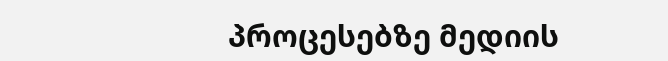პროცესებზე მედიის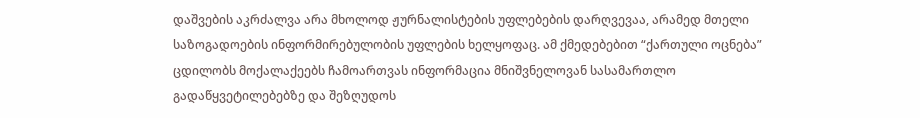დაშვების აკრძალვა არა მხოლოდ ჟურნალისტების უფლებების დარღვევაა, არამედ მთელი საზოგადოების ინფორმირებულობის უფლების ხელყოფაც. ამ ქმედებებით “ქართული ოცნება” ცდილობს მოქალაქეებს ჩამოართვას ინფორმაცია მნიშვნელოვან სასამართლო გადაწყვეტილებებზე და შეზღუდოს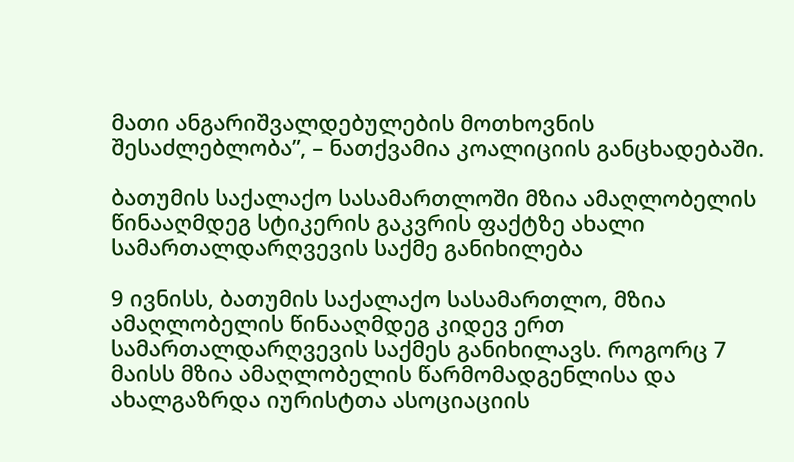მათი ანგარიშვალდებულების მოთხოვნის შესაძლებლობა”, – ნათქვამია კოალიციის განცხადებაში.

ბათუმის საქალაქო სასამართლოში მზია ამაღლობელის წინააღმდეგ სტიკერის გაკვრის ფაქტზე ახალი სამართალდარღვევის საქმე განიხილება

9 ივნისს, ბათუმის საქალაქო სასამართლო, მზია ამაღლობელის წინააღმდეგ კიდევ ერთ სამართალდარღვევის საქმეს განიხილავს. როგორც 7 მაისს მზია ამაღლობელის წარმომადგენლისა და ახალგაზრდა იურისტთა ასოციაციის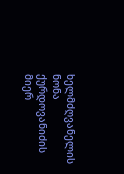ხელმძღვანელის ნონა ქურდოვანიძის მიერ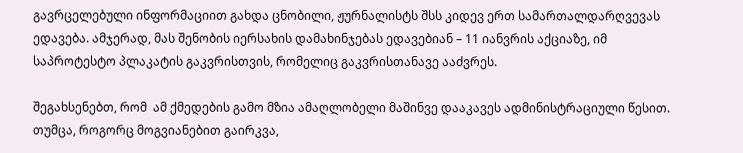გავრცელებული ინფორმაციით გახდა ცნობილი, ჟურნალისტს შსს კიდევ ერთ სამართალდარღვევას ედავება. ამჯერად, მას შენობის იერსახის დამახინჯებას ედავებიან – 11 იანვრის აქციაზე, იმ საპროტესტო პლაკატის გაკვრისთვის, რომელიც გაკვრისთანავე ააძვრეს.

შეგახსენებთ, რომ  ამ ქმედების გამო მზია ამაღლობელი მაშინვე დააკავეს ადმინისტრაციული წესით. თუმცა, როგორც მოგვიანებით გაირკვა,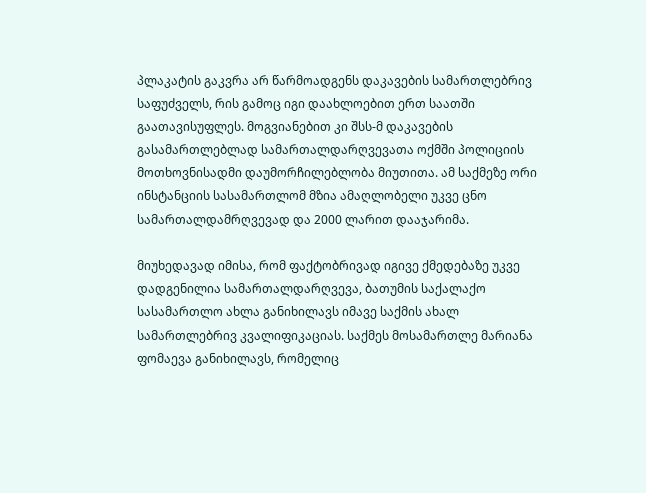პლაკატის გაკვრა არ წარმოადგენს დაკავების სამართლებრივ საფუძველს, რის გამოც იგი დაახლოებით ერთ საათში გაათავისუფლეს. მოგვიანებით კი შსს-მ დაკავების გასამართლებლად სამართალდარღვევათა ოქმში პოლიციის მოთხოვნისადმი დაუმორჩილებლობა მიუთითა. ამ საქმეზე ორი ინსტანციის სასამართლომ მზია ამაღლობელი უკვე ცნო სამართალდამრღვევად და 2000 ლარით დააჯარიმა.

მიუხედავად იმისა, რომ ფაქტობრივად იგივე ქმედებაზე უკვე დადგენილია სამართალდარღვევა, ბათუმის საქალაქო სასამართლო ახლა განიხილავს იმავე საქმის ახალ სამართლებრივ კვალიფიკაციას. საქმეს მოსამართლე მარიანა ფომაევა განიხილავს, რომელიც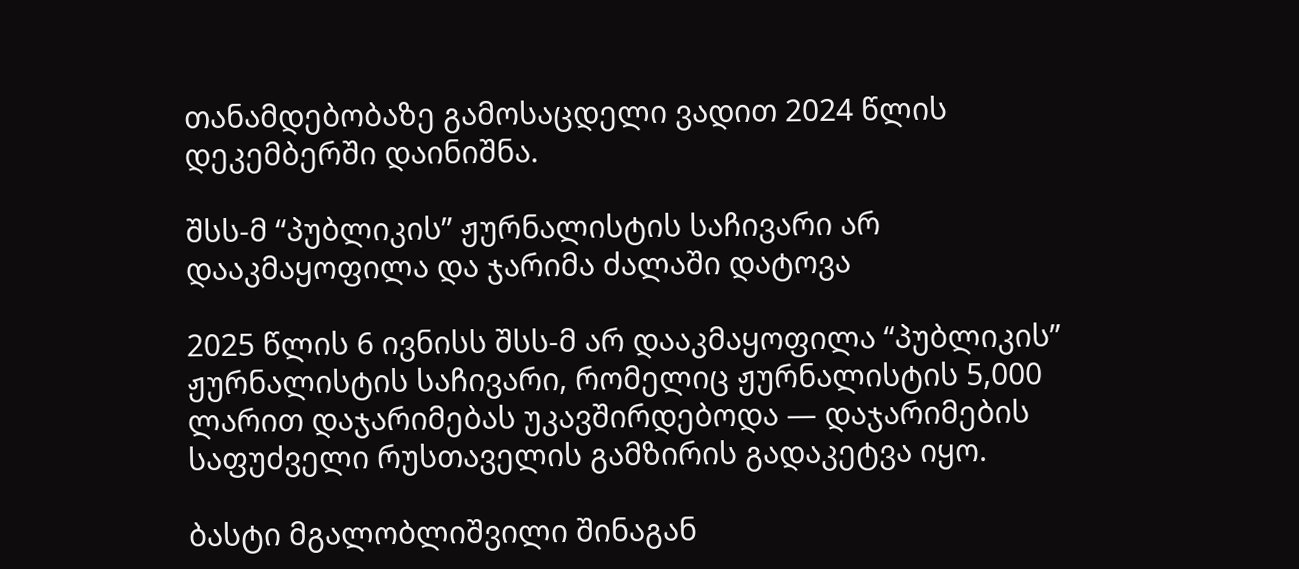თანამდებობაზე გამოსაცდელი ვადით 2024 წლის დეკემბერში დაინიშნა.

შსს-მ “პუბლიკის” ჟურნალისტის საჩივარი არ დააკმაყოფილა და ჯარიმა ძალაში დატოვა

2025 წლის 6 ივნისს შსს-მ არ დააკმაყოფილა “პუბლიკის” ჟურნალისტის საჩივარი, რომელიც ჟურნალისტის 5,000 ლარით დაჯარიმებას უკავშირდებოდა — დაჯარიმების საფუძველი რუსთაველის გამზირის გადაკეტვა იყო.

ბასტი მგალობლიშვილი შინაგან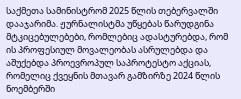საქმეთა სამინისტრომ 2025 წლის თებერვალში დააჯარიმა. ჟურნალისტმა უწყებას წარუდგინა მტკიცებულებები, რომლებიც ადასტურებდა, რომ ის პროფესიულ მოვალეობას ასრულებდა და აშუქებდა პროევროპულ საპროტესტო აქციას, რომელიც ქვეყნის მთავარ გამზირზე 2024 წლის ნოემბერში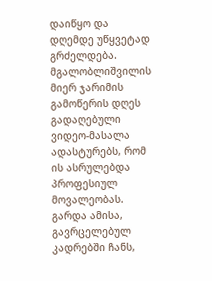დაიწყო და დღემდე უწყვეტად გრძელდება. მგალობლიშვილის მიერ ჯარიმის გამოწერის დღეს გადაღებული ვიდეო-მასალა ადასტურებს, რომ ის ასრულებდა პროფესიულ მოვალეობას. გარდა ამისა, გავრცელებულ კადრებში ჩანს,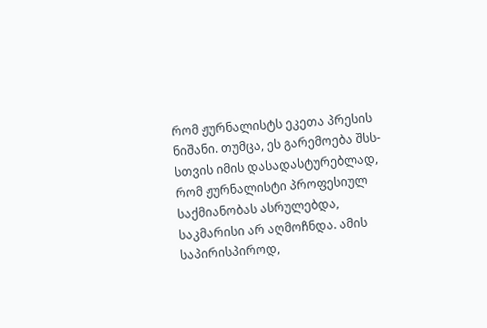რომ ჟურნალისტს ეკეთა პრესის ნიშანი. თუმცა, ეს გარემოება შსს-სთვის იმის დასადასტურებლად, რომ ჟურნალისტი პროფესიულ საქმიანობას ასრულებდა, საკმარისი არ აღმოჩნდა. ამის საპირისპიროდ,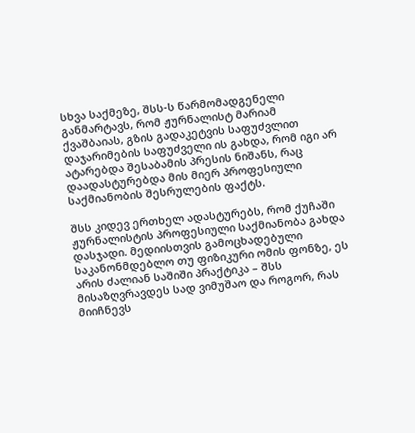სხვა საქმეზე, შსს-ს წარმომადგენელი განმარტავს, რომ ჟურნალისტ მარიამ ქვაშბაიას, გზის გადაკეტვის საფუძვლით დაჯარიმების საფუძველი ის გახდა, რომ იგი არ ატარებდა შესაბამის პრესის ნიშანს, რაც დაადასტურებდა მის მიერ პროფესიული საქმიანობის შესრულების ფაქტს.

შსს კიდევ ერთხელ ადასტურებს, რომ ქუჩაში ჟურნალისტის პროფესიული საქმიანობა გახდა დასჯადი. მედიისთვის გამოცხადებული საკანონმდებლო თუ ფიზიკური ომის ფონზე, ეს არის ძალიან საშიში პრაქტიკა – შსს მისაზღვრავდეს სად ვიმუშაო და როგორ, რას მიიჩნევს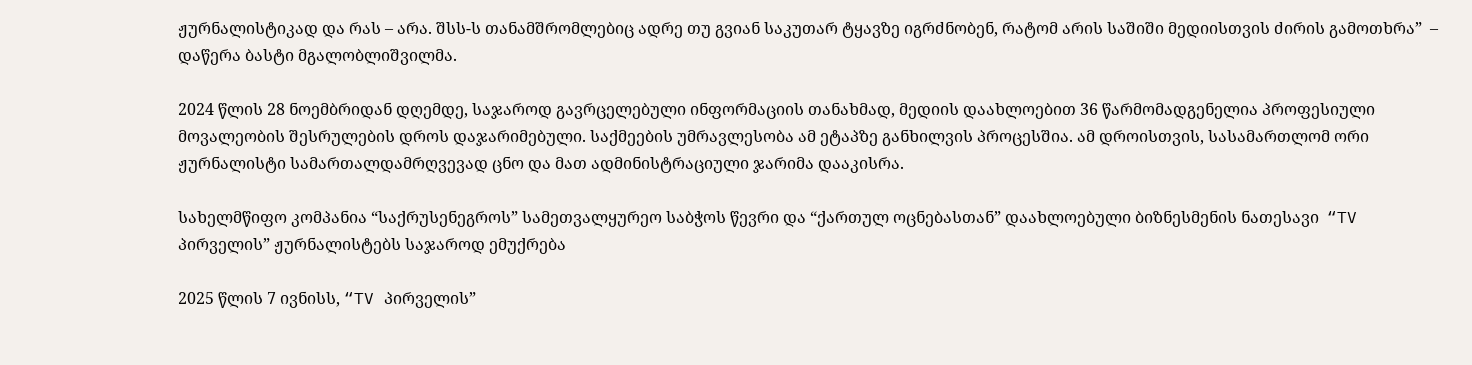ჟურნალისტიკად და რას – არა. შსს-ს თანამშრომლებიც ადრე თუ გვიან საკუთარ ტყავზე იგრძნობენ, რატომ არის საშიში მედიისთვის ძირის გამოთხრა”  – დაწერა ბასტი მგალობლიშვილმა.

2024 წლის 28 ნოემბრიდან დღემდე, საჯაროდ გავრცელებული ინფორმაციის თანახმად, მედიის დაახლოებით 36 წარმომადგენელია პროფესიული მოვალეობის შესრულების დროს დაჯარიმებული. საქმეების უმრავლესობა ამ ეტაპზე განხილვის პროცესშია. ამ დროისთვის, სასამართლომ ორი ჟურნალისტი სამართალდამრღვევად ცნო და მათ ადმინისტრაციული ჯარიმა დააკისრა.

სახელმწიფო კომპანია “საქრუსენეგროს” სამეთვალყურეო საბჭოს წევრი და “ქართულ ოცნებასთან” დაახლოებული ბიზნესმენის ნათესავი  “TV პირველის” ჟურნალისტებს საჯაროდ ემუქრება

2025 წლის 7 ივნისს, “TV პირველის”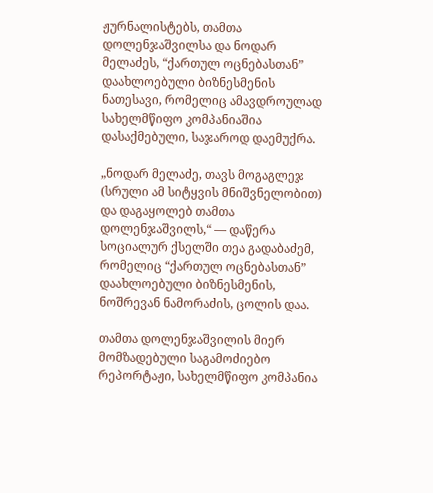ჟურნალისტებს, თამთა დოლენჯაშვილსა და ნოდარ მელაძეს, “ქართულ ოცნებასთან” დაახლოებული ბიზნესმენის ნათესავი, რომელიც ამავდროულად სახელმწიფო კომპანიაშია დასაქმებული, საჯაროდ დაემუქრა.

„ნოდარ მელაძე, თავს მოგაგლეჯ (სრული ამ სიტყვის მნიშვნელობით) და დაგაყოლებ თამთა დოლენჯაშვილს,“ — დაწერა სოციალურ ქსელში თეა გადაბაძემ, რომელიც “ქართულ ოცნებასთან” დაახლოებული ბიზნესმენის, ნოშრევან ნამორაძის, ცოლის დაა.

თამთა დოლენჯაშვილის მიერ მომზადებული საგამოძიებო რეპორტაჟი, სახელმწიფო კომპანია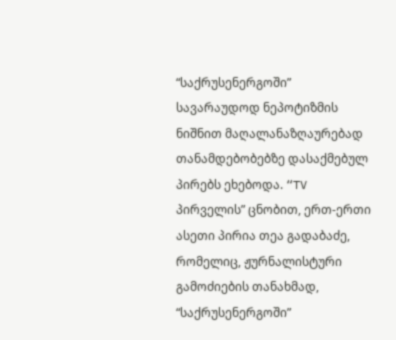“საქრუსენერგოში” სავარაუდოდ ნეპოტიზმის ნიშნით მაღალანაზღაურებად თანამდებობებზე დასაქმებულ პირებს ეხებოდა. “TV პირველის” ცნობით, ერთ-ერთი ასეთი პირია თეა გადაბაძე, რომელიც, ჟურნალისტური გამოძიების თანახმად,  “საქრუსენერგოში”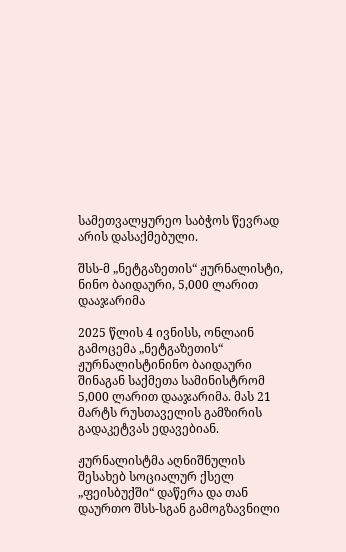სამეთვალყურეო საბჭოს წევრად არის დასაქმებული.

შსს-მ „ნეტგაზეთის“ ჟურნალისტი, ნინო ბაიდაური, 5,000 ლარით დააჯარიმა

2025 წლის 4 ივნისს, ონლაინ გამოცემა „ნეტგაზეთის“ ჟურნალისტინინო ბაიდაური შინაგან საქმეთა სამინისტრომ 5,000 ლარით დააჯარიმა. მას 21 მარტს რუსთაველის გამზირის გადაკეტვას ედავებიან.

ჟურნალისტმა აღნიშნულის შესახებ სოციალურ ქსელ „ფეისბუქში“ დაწერა და თან დაურთო შსს-სგან გამოგზავნილი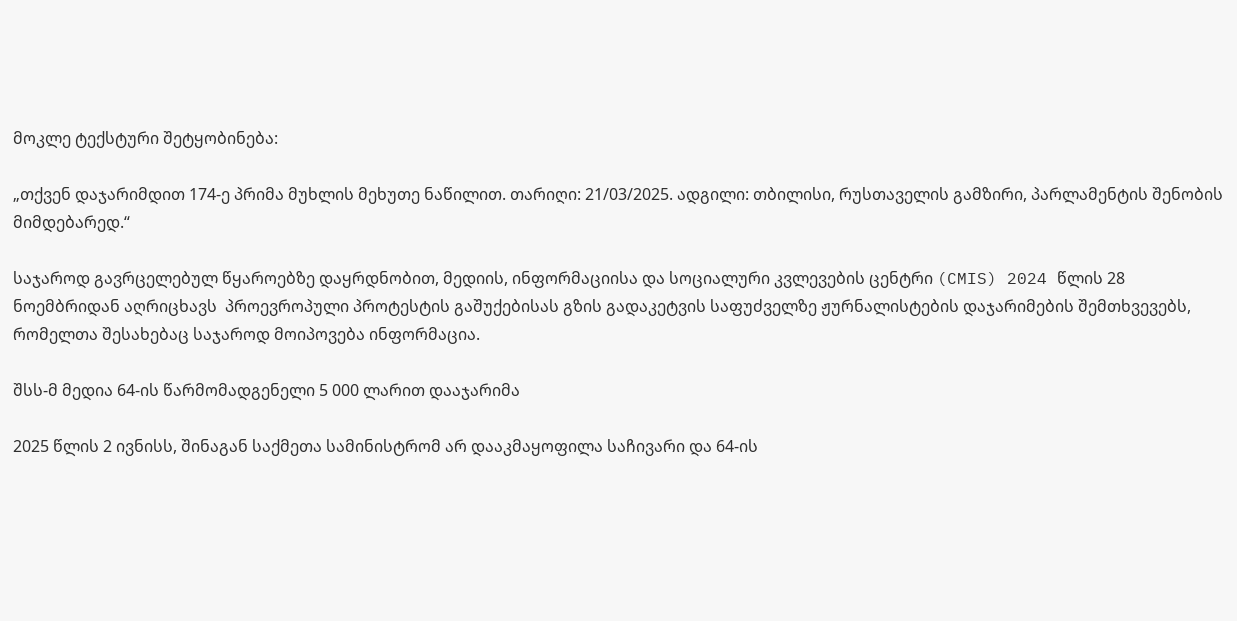მოკლე ტექსტური შეტყობინება:

„თქვენ დაჯარიმდით 174-ე პრიმა მუხლის მეხუთე ნაწილით. თარიღი: 21/03/2025. ადგილი: თბილისი, რუსთაველის გამზირი, პარლამენტის შენობის მიმდებარედ.“

საჯაროდ გავრცელებულ წყაროებზე დაყრდნობით, მედიის, ინფორმაციისა და სოციალური კვლევების ცენტრი (CMIS) 2024 წლის 28 ნოემბრიდან აღრიცხავს  პროევროპული პროტესტის გაშუქებისას გზის გადაკეტვის საფუძველზე ჟურნალისტების დაჯარიმების შემთხვევებს, რომელთა შესახებაც საჯაროდ მოიპოვება ინფორმაცია.

შსს-მ მედია 64-ის წარმომადგენელი 5 000 ლარით დააჯარიმა

2025 წლის 2 ივნისს, შინაგან საქმეთა სამინისტრომ არ დააკმაყოფილა საჩივარი და 64-ის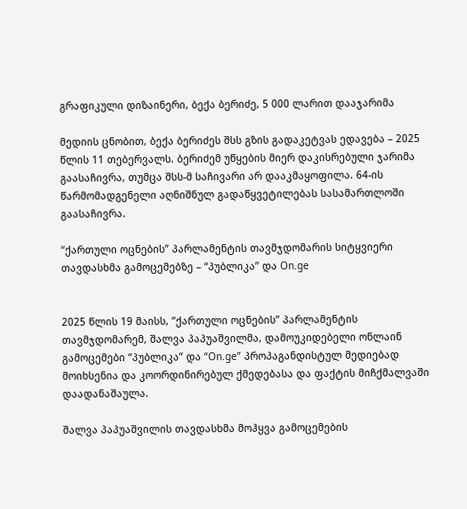გრაფიკული დიზაინერი, ბექა ბერიძე, 5 000 ლარით დააჯარიმა

მედიის ცნობით, ბექა ბერიძეს შსს გზის გადაკეტვას ედავება – 2025 წლის 11 თებერვალს. ბერიძემ უწყების მიერ დაკისრებული ჯარიმა გაასაჩივრა, თუმცა შსს-მ საჩივარი არ დააკმაყოფილა. 64-ის წარმომადგენელი აღნიშნულ გადაწყვეტილებას სასამართლოში გაასაჩივრა.

“ქართული ოცნების” პარლამენტის თავმჯდომარის სიტყვიერი თავდასხმა გამოცემებზე – “პუბლიკა” და On.ge


2025 წლის 19 მაისს, “ქართული ოცნების” პარლამენტის თავმჯდომარემ, შალვა პაპუაშვილმა, დამოუკიდებელი ონლაინ გამოცემები “პუბლიკა” და “On.ge” პროპაგანდისტულ მედიებად მოიხსენია და კოორდინირებულ ქმედებასა და ფაქტის მიჩქმალვაში დაადანაშაულა.

შალვა პაპუაშვილის თავდასხმა მოჰყვა გამოცემების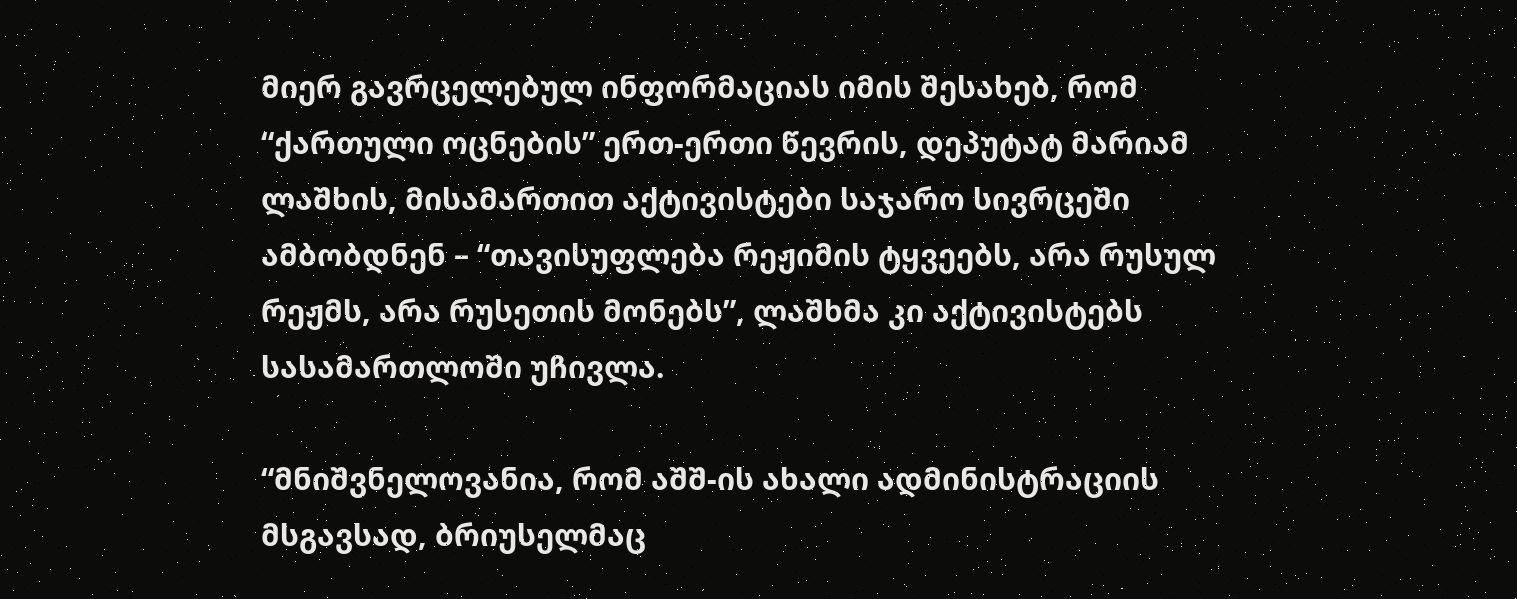მიერ გავრცელებულ ინფორმაციას იმის შესახებ, რომ “ქართული ოცნების” ერთ-ერთი წევრის, დეპუტატ მარიამ ლაშხის, მისამართით აქტივისტები საჯარო სივრცეში ამბობდნენ – “თავისუფლება რეჟიმის ტყვეებს, არა რუსულ რეჟმს, არა რუსეთის მონებს”, ლაშხმა კი აქტივისტებს სასამართლოში უჩივლა.

“მნიშვნელოვანია, რომ აშშ-ის ახალი ადმინისტრაციის მსგავსად, ბრიუსელმაც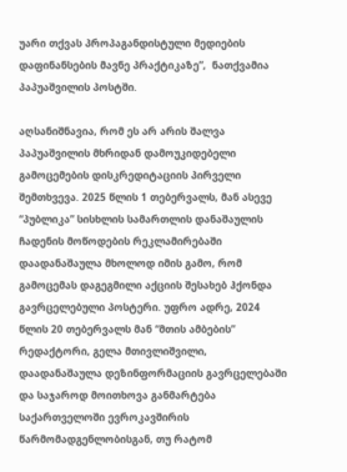უარი თქვას პროპაგანდისტული მედიების დაფინანსების მავნე პრაქტიკაზე”,  ნათქვამია პაპუაშვილის პოსტში.

აღსანიშნავია, რომ ეს არ არის შალვა პაპუაშვილის მხრიდან დამოუკიდებელი გამოცემების დისკრედიტაციის პირველი შემთხვევა. 2025 წლის 1 თებერვალს, მან ასევე “პუბლიკა” სისხლის სამართლის დანაშაულის ჩადენის მოწოდების რეკლამირებაში დაადანაშაულა მხოლოდ იმის გამო, რომ გამოცემას დაგეგმილი აქციის შესახებ ჰქონდა გავრცელებული პოსტერი. უფრო ადრე, 2024 წლის 20 თებერვალს მან “მთის ამბების” რედაქტორი, გელა მთივლიშვილი, დაადანაშაულა დეზინფორმაციის გავრცელებაში და საჯაროდ მოითხოვა განმარტება საქართველოში ევროკავშირის წარმომადგენლობისგან, თუ რატომ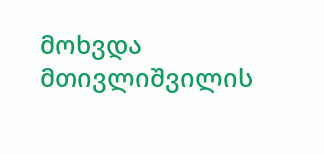მოხვდა მთივლიშვილის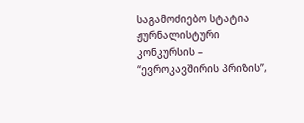საგამოძიებო სტატია ჟურნალისტური კონკურსის – “ევროკავშირის პრიზის”,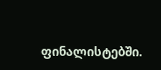ფინალისტებში.